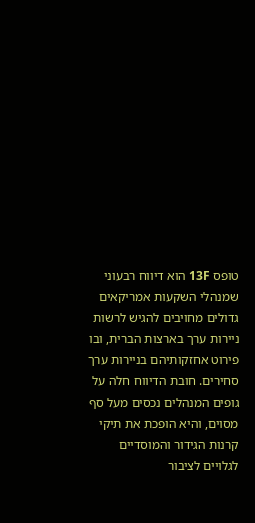טופס 13F הוא דיווח רבעוני שמנהלי השקעות אמריקאים גדולים מחויבים להגיש לרשות ניירות ערך בארצות הברית, ובו פירוט אחזקותיהם בניירות ערך סחירים. חובת הדיווח חלה על גופים המנהלים נכסים מעל סף מסוים, והיא הופכת את תיקי קרנות הגידור והמוסדיים לגלויים לציבור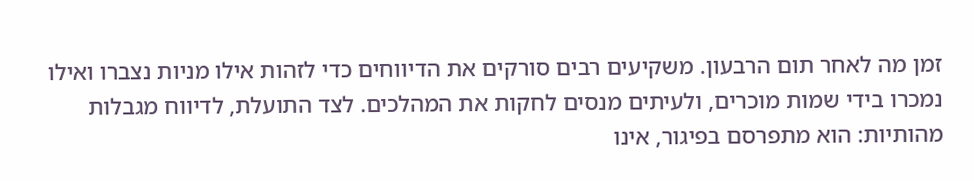זמן מה לאחר תום הרבעון. משקיעים רבים סורקים את הדיווחים כדי לזהות אילו מניות נצברו ואילו נמכרו בידי שמות מוכרים, ולעיתים מנסים לחקות את המהלכים. לצד התועלת, לדיווח מגבלות מהותיות: הוא מתפרסם בפיגור, אינו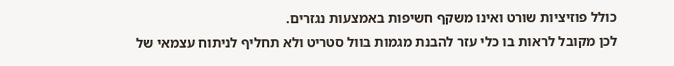כולל פוזיציות שורט ואינו משקף חשיפות באמצעות נגזרים.
לכן מקובל לראות בו כלי עזר להבנת מגמות בוול סטריט ולא תחליף לניתוח עצמאי של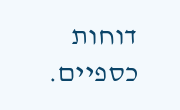דוחות כספיים.